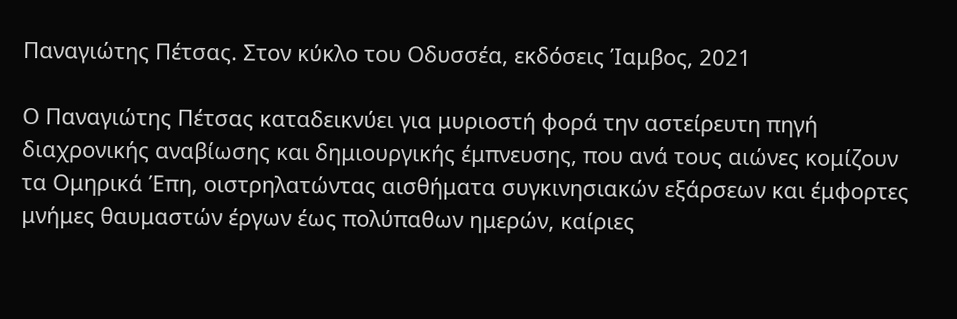Παναγιώτης Πέτσας. Στον κύκλο του Οδυσσέα, εκδόσεις Ίαμβος, 2021

Ο Παναγιώτης Πέτσας καταδεικνύει για μυριοστή φορά την αστείρευτη πηγή διαχρονικής αναβίωσης και δημιουργικής έμπνευσης, που ανά τους αιώνες κομίζουν τα Ομηρικά Έπη, οιστρηλατώντας αισθήματα συγκινησιακών εξάρσεων και έμφορτες μνήμες θαυμαστών έργων έως πολύπαθων ημερών, καίριες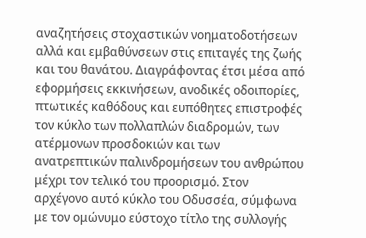αναζητήσεις στοχαστικών νοηματοδοτήσεων αλλά και εμβαθύνσεων στις επιταγές της ζωής και του θανάτου. Διαγράφοντας έτσι μέσα από εφορμήσεις εκκινήσεων, ανοδικές οδοιπορίες, πτωτικές καθόδους και ευπόθητες επιστροφές τον κύκλο των πολλαπλών διαδρομών, των ατέρμονων προσδοκιών και των ανατρεπτικών παλινδρομήσεων του ανθρώπου μέχρι τον τελικό του προορισμό. Στον αρχέγονο αυτό κύκλο του Οδυσσέα, σύμφωνα με τον ομώνυμο εύστοχο τίτλο της συλλογής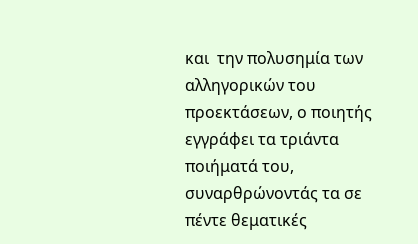και  την πολυσημία των αλληγορικών του προεκτάσεων, ο ποιητής εγγράφει τα τριάντα ποιήματά του, συναρθρώνοντάς τα σε πέντε θεματικές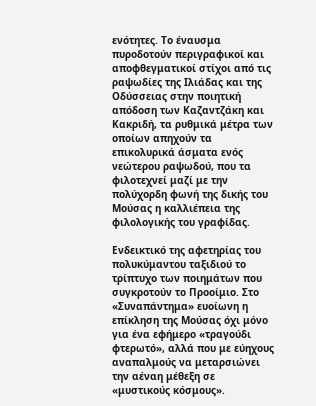ενότητες. Το έναυσμα πυροδοτούν περιγραφικοί και αποφθεγματικοί στίχοι από τις ραψωδίες της Ιλιάδας και της Οδύσσειας στην ποιητική απόδοση των Καζαντζάκη και Κακριδή, τα ρυθμικά μέτρα των οποίων απηχούν τα επικολυρικά άσματα ενός νεώτερου ραψωδού, που τα φιλοτεχνεί μαζί με την πολύχορδη φωνή της δικής του Μούσας η καλλιέπεια της φιλολογικής του γραφίδας.

Ενδεικτικό της αφετηρίας του πολυκύμαντου ταξιδιού το τρίπτυχο των ποιημάτων που συγκροτούν το Προοίμιο. Στο «Συναπάντημα» ευοίωνη η επίκληση της Μούσας όχι μόνο για ένα εφήμερο «τραγούδι φτερωτό», αλλά που με εύηχους αναπαλμούς να μεταρσιώνει την αέναη μέθεξη σε «μυστικούς κόσμους».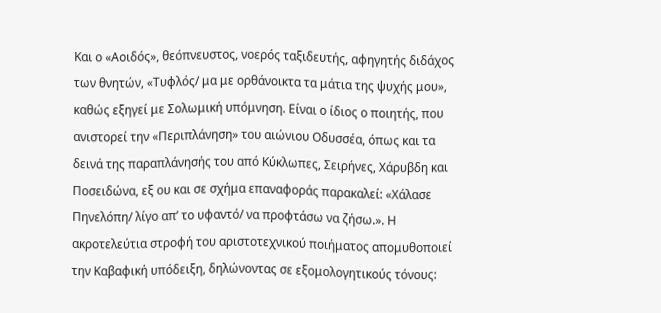Και ο «Αοιδός», θεόπνευστος, νοερός ταξιδευτής, αφηγητής διδάχος των θνητών, «Τυφλός/ μα με ορθάνοικτα τα μάτια της ψυχής μου», καθώς εξηγεί με Σολωμική υπόμνηση. Είναι ο ίδιος ο ποιητής, που ανιστορεί την «Περιπλάνηση» του αιώνιου Οδυσσέα, όπως και τα δεινά της παραπλάνησής του από Κύκλωπες, Σειρήνες, Χάρυβδη και Ποσειδώνα, εξ ου και σε σχήμα επαναφοράς παρακαλεί: «Χάλασε Πηνελόπη/ λίγο απ’ το υφαντό/ να προφτάσω να ζήσω.». Η ακροτελεύτια στροφή του αριστοτεχνικού ποιήματος απομυθοποιεί την Καβαφική υπόδειξη, δηλώνοντας σε εξομολογητικούς τόνους: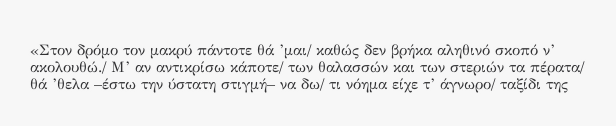«Στον δρόμο τον μακρύ πάντοτε θά ’μαι/ καθώς δεν βρήκα αληθινό σκοπό ν’ ακολουθώ./ Μ’ αν αντικρίσω κάποτε/ των θαλασσών και των στεριών τα πέρατα/ θά ’θελα –έστω την ύστατη στιγμή– να δω/ τι νόημα είχε τ’ άγνωρο/ ταξίδι της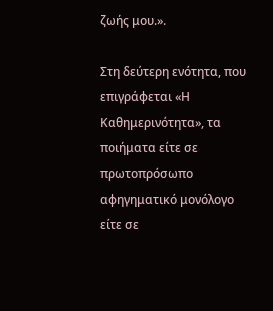ζωής μου.».

Στη δεύτερη ενότητα, που επιγράφεται «Η Καθημερινότητα», τα ποιήματα είτε σε πρωτοπρόσωπο αφηγηματικό μονόλογο είτε σε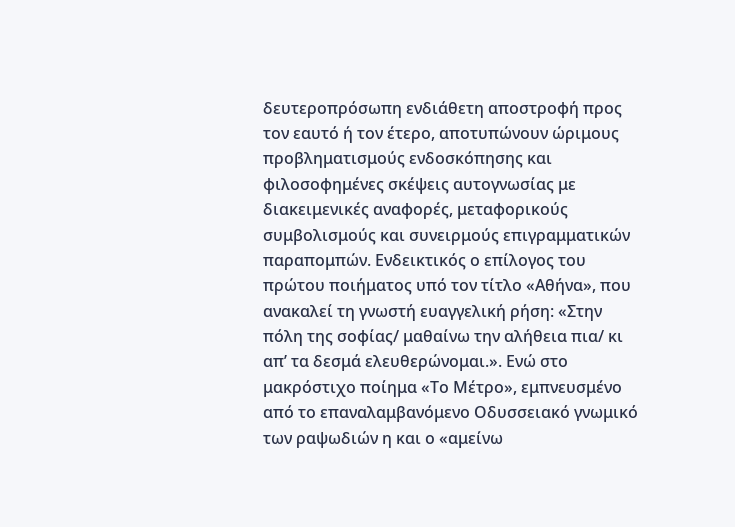δευτεροπρόσωπη ενδιάθετη αποστροφή προς τον εαυτό ή τον έτερο, αποτυπώνουν ώριμους προβληματισμούς ενδοσκόπησης και φιλοσοφημένες σκέψεις αυτογνωσίας με διακειμενικές αναφορές, μεταφορικούς συμβολισμούς και συνειρμούς επιγραμματικών παραπομπών. Ενδεικτικός ο επίλογος του πρώτου ποιήματος υπό τον τίτλο «Αθήνα», που ανακαλεί τη γνωστή ευαγγελική ρήση: «Στην πόλη της σοφίας/ μαθαίνω την αλήθεια πια/ κι απ’ τα δεσμά ελευθερώνομαι.». Ενώ στο μακρόστιχο ποίημα «Το Μέτρο», εμπνευσμένο από το επαναλαμβανόμενο Οδυσσειακό γνωμικό των ραψωδιών η και ο «αμείνω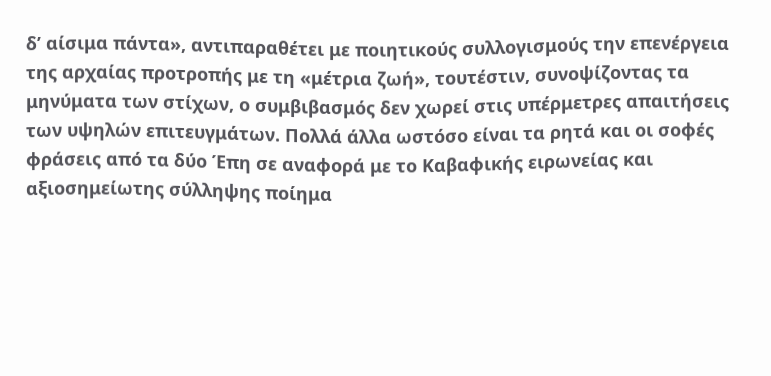δ’ αίσιμα πάντα», αντιπαραθέτει με ποιητικούς συλλογισμούς την επενέργεια της αρχαίας προτροπής με τη «μέτρια ζωή», τουτέστιν, συνοψίζοντας τα μηνύματα των στίχων, ο συμβιβασμός δεν χωρεί στις υπέρμετρες απαιτήσεις των υψηλών επιτευγμάτων. Πολλά άλλα ωστόσο είναι τα ρητά και οι σοφές φράσεις από τα δύο Έπη σε αναφορά με το Καβαφικής ειρωνείας και αξιοσημείωτης σύλληψης ποίημα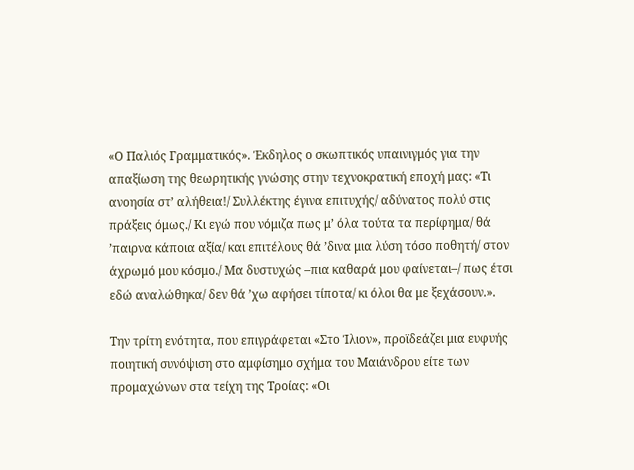«Ο Παλιός Γραμματικός». Έκδηλος ο σκωπτικός υπαινιγμός για την απαξίωση της θεωρητικής γνώσης στην τεχνοκρατική εποχή μας: «Τι ανοησία στ’ αλήθεια!/ Συλλέκτης έγινα επιτυχής/ αδύνατος πολύ στις πράξεις όμως./ Κι εγώ που νόμιζα πως μ’ όλα τούτα τα περίφημα/ θά ’παιρνα κάποια αξία/ και επιτέλους θά ’δινα μια λύση τόσο ποθητή/ στον άχρωμό μου κόσμο./ Μα δυστυχώς –πια καθαρά μου φαίνεται–/ πως έτσι εδώ αναλώθηκα/ δεν θά ’χω αφήσει τίποτα/ κι όλοι θα με ξεχάσουν.».

Την τρίτη ενότητα, που επιγράφεται «Στο Ίλιον», προϊδεάζει μια ευφυής ποιητική συνόψιση στο αμφίσημο σχήμα του Μαιάνδρου είτε των προμαχώνων στα τείχη της Τροίας: «Οι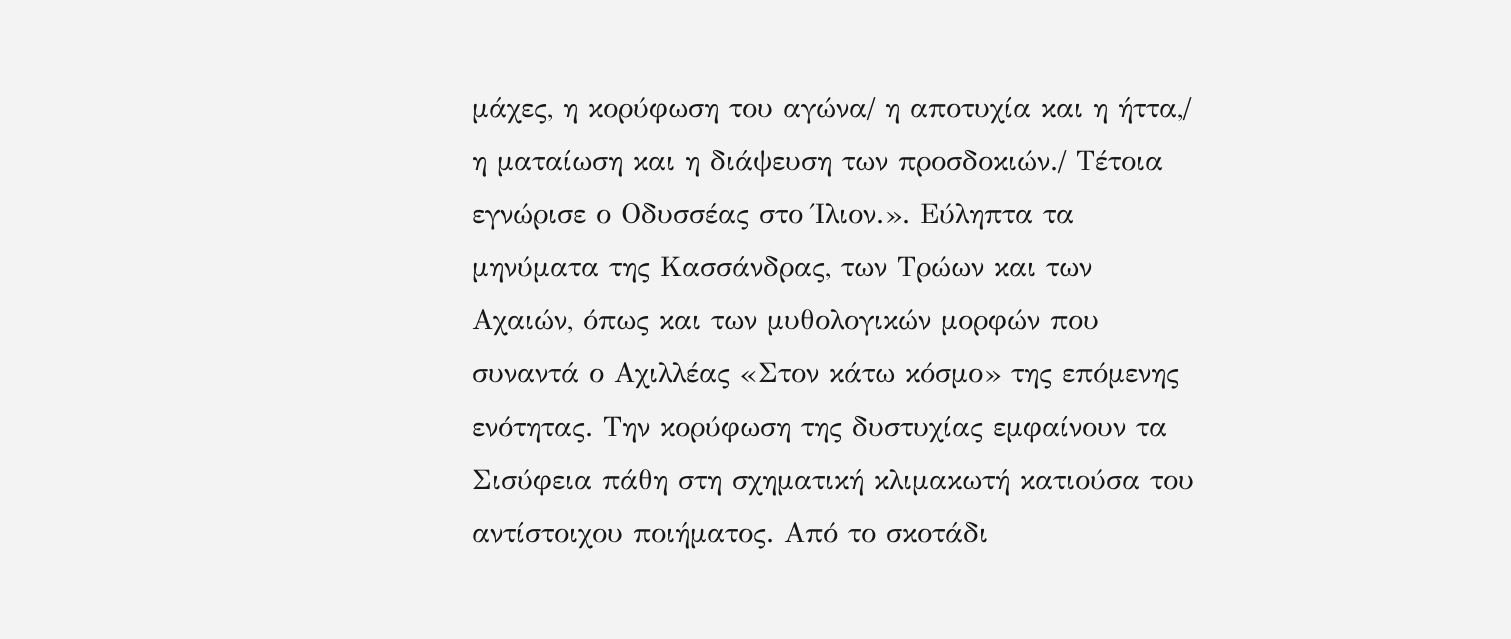μάχες, η κορύφωση του αγώνα/ η αποτυχία και η ήττα,/ η ματαίωση και η διάψευση των προσδοκιών./ Τέτοια εγνώρισε ο Οδυσσέας στο Ίλιον.». Εύληπτα τα μηνύματα της Κασσάνδρας, των Τρώων και των Αχαιών, όπως και των μυθολογικών μορφών που συναντά ο Αχιλλέας «Στον κάτω κόσμο» της επόμενης ενότητας. Την κορύφωση της δυστυχίας εμφαίνουν τα Σισύφεια πάθη στη σχηματική κλιμακωτή κατιούσα του αντίστοιχου ποιήματος. Από το σκοτάδι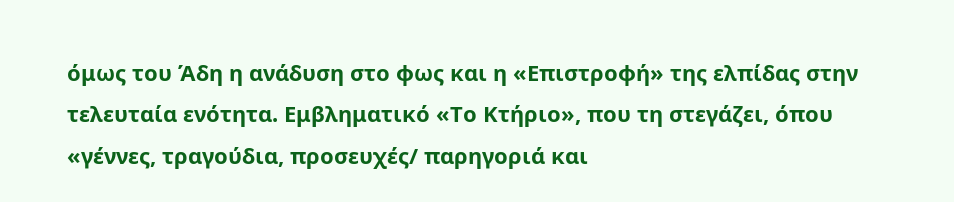όμως του Άδη η ανάδυση στο φως και η «Επιστροφή» της ελπίδας στην τελευταία ενότητα. Εμβληματικό «Το Κτήριο», που τη στεγάζει, όπου «γέννες, τραγούδια, προσευχές/ παρηγοριά και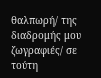θαλπωρή/ της διαδρομής μου ζωγραφιές/ σε τούτη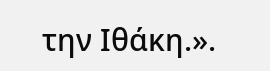την Ιθάκη.».